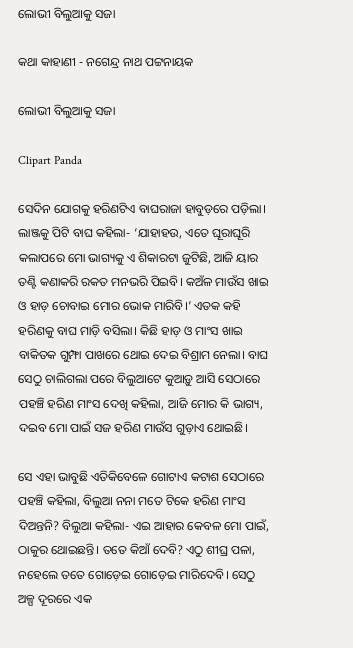ଲୋଭୀ ବିଲୁଆକୁ ସଜା

କଥା କାହାଣୀ - ନଗେନ୍ଦ୍ର ନାଥ ପଟ୍ଟନାୟକ

ଲୋଭୀ ବିଲୁଆକୁ ସଜା

Clipart Panda

ସେଦିନ ଯୋଗକୁ ହରିଣଟିଏ ବାଘରାଜା ହାବୁଡ଼ରେ ପଡ଼ିଲା। ଲାଞ୍ଜକୁ ପିଟି ବାଘ କହିଲା- ‘ଯାହାହଉ, ଏତେ ଘୂରାଘୂରି କଲାପରେ ମୋ ଭାଗ୍ୟକୁ ଏ ଶିକାରଟା ଜୁଟିଛି, ଆଜି ୟାର ତଣ୍ଟି କଣାକରି ରକତ ମନଭରି ପିଇବି। କଅଁଳ ମାଉଁସ ଖାଇ ଓ ହାଡ଼ ଚୋବାଇ ମୋର ଭୋକ ମାରିବି।’ ଏତକ କହି ହରିଣକୁ ବାଘ ମାଡ଼ି ବସିଲା। କିଛି ହାଡ଼ ଓ ମାଂସ ଖାଇ ବାକିତକ ଗୁମ୍ଫା ପାଖରେ ଥୋଇ ଦେଇ ବିଶ୍ରାମ ନେଲା। ବାଘ ସେଠୁ ଚାଲିଗଲା ପରେ ବିଲୁଆଟେ କୁଆଡ଼ୁ ଆସି ସେଠାରେ ପହଞ୍ଚି ହରିଣ ମାଂସ ଦେଖି କହିଲା, ଆଜି ମୋର କି ଭାଗ୍ୟ, ଦଇବ ମୋ ପାଇଁ ସଜ ହରିଣ ମାଉଁସ ଗୁଡ଼ାଏ ଥୋଇଛି। ‌

ସେ ଏହା ଭାବୁଛି ଏତିକିବେଳେ ଗୋଟାଏ କଟାଶ ସେଠାରେ ପହଞ୍ଚି କହିଲା, ବିଲୁଆ ନନା ମତେ ଟି‌କେ ହରିଣ ମାଂସ ଦିଅନ୍ତନି? ବିଲୁଆ କହିଲା- ଏଇ ଆହାର କେବଳ ମୋ ପାଇଁ, ଠାକୁର ଥୋଇଛନ୍ତି। ତତେ କିଆଁ ଦେବି? ଏଠୁ ଶୀଘ୍ର ପଳା, ନହେଲେ ତତେ ଗୋଡ଼େଇ ଗୋଡ଼େଇ ମାରିଦେବି। ସେଠୁ ଅ‌ଳ୍ପ ଦୂରରେ ଏକ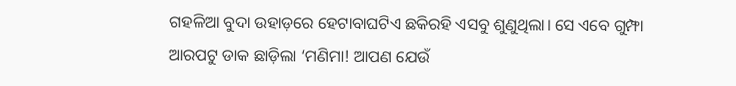ଗହଳିଆ ବୁଦା ଉହାଡ଼ରେ ହେଟାବାଘଟିଏ ଛକିରହି ଏସବୁ ଶୁଣୁଥିଲା। ସେ ଏବେ ଗୁମ୍ଫା ଆରପଟୁ ଡାକ ଛାଡ଼ିଲା ‘ମଣିମା! ଆପଣ ଯେଉଁ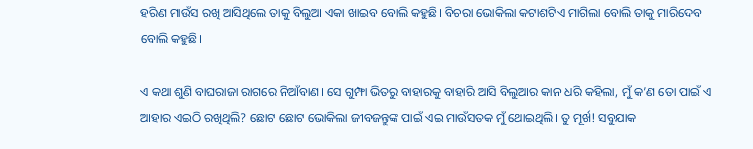ହରିଣ ମାଉଁସ ରଖି ଆସିଥିଲେ ତାକୁ ବିଲୁଆ ଏକା ଖାଇବ ବୋଲି କହୁଛି। ବିଚରା ଭୋକିଲା କଟାଶଟିଏ ମାଗିଲା ବୋଲି ତାକୁ ମାରିଦେବ ବୋଲି କହୁଛି।

ଏ କଥା‌ ଶୁଣି ବାଘରାଜା ରାଗରେ ନିଆଁବାଣ। ସେ ଗୁମ୍ଫା ଭିତରୁ ବାହାରକୁ ବାହାରି ଆସି ବିଲୁଆର କାନ ଧରି କହିଲା, ମୁଁ କ’ଣ ତୋ ପାଇଁ ଏ ଆହାର ଏଇଠି ରଖିଥିଲି? ଛୋଟ ଛୋଟ ଭୋକିଲା ଜୀବଜନ୍ତୁଙ୍କ ପାଇଁ ଏଇ ମାଉଁସତକ ମୁଁ ଥୋଇଥିଲି। ତୁ ମୂର୍ଖ! ସବୁଯାକ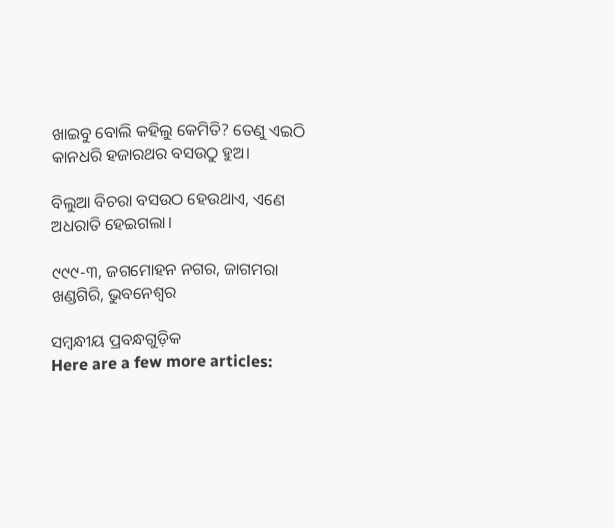ଖାଇବୁ ବୋଲି କହିଲୁ କେମିତି? ତେଣୁ ଏଇଠି କାନଧରି ହଜାରଥର ବସଉଠୁ ହୁଅ।

ବିଲୁଆ ବିଚରା ବସଉଠ ହେଉଥାଏ, ଏଣେ ଅଧରାତି ହେଇଗଲା।

୯୯୯-୩, ଜଗମୋହନ ନଗର, ଜାଗମରା
ଖଣ୍ଡଗିରି, ଭୁବନେଶ୍ବର

ସମ୍ବନ୍ଧୀୟ ପ୍ରବନ୍ଧଗୁଡ଼ିକ
Here are a few more articles: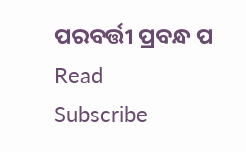ପରବର୍ତ୍ତୀ ପ୍ରବନ୍ଧ ପ Read
Subscribe